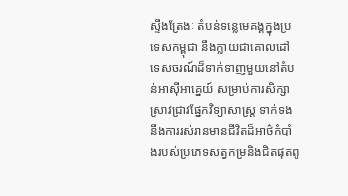ស្ទឹងត្រែងៈ តំបន់ទន្លេមេគង្គក្នុងប្រទេសកម្ពុជា នឹងក្លាយជាគោលដៅទេសចរណ៍ដ៏ទាក់ទាញមួយនៅតំបន់អាស៊ីអាគ្នេយ៍ សម្រាប់ការសិក្សាស្រាវជ្រាវផ្នែកវិទ្យាសាស្ត្រ ទាក់ទងនឹងការរស់រានមានជីវិតដ៏អាថ៌កំបាំងរបស់ប្រភេទសត្វកម្រនិងជិតផុតពូ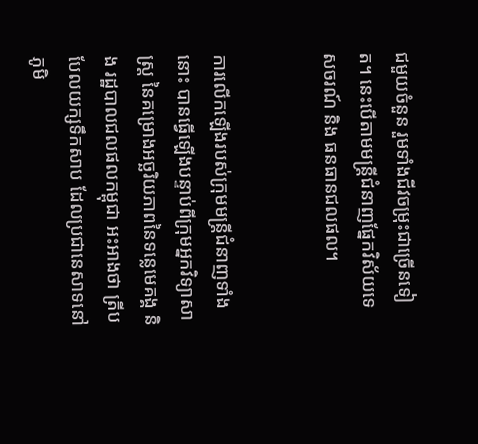ជមួយចំនួន រួមទាំងជីវចម្រុះជាច្រើនទៀត។ នេះបើតាមមន្ត្រីជំនាញផ្នែកវិស័យទេសចរណ៍ និង ធនធានជលផល។


ការលើកឡើងរបស់ក្រុមមន្ត្រីជំនាញទាំងនោះ បានធ្វើឡើងបន្ទាប់ពីក្រុមអ្នកវិទ្យាសាស្ត្រ នៃគម្រោងអច្ឆរិយភាពនៃទន្លេមេគង្គ និង រដ្ឋបាលជលផលកម្ពុជា អះអាងថា ត្រីបបែលយក្សទឹកសាប ដែលប្រជានេសាទនៅភូមិ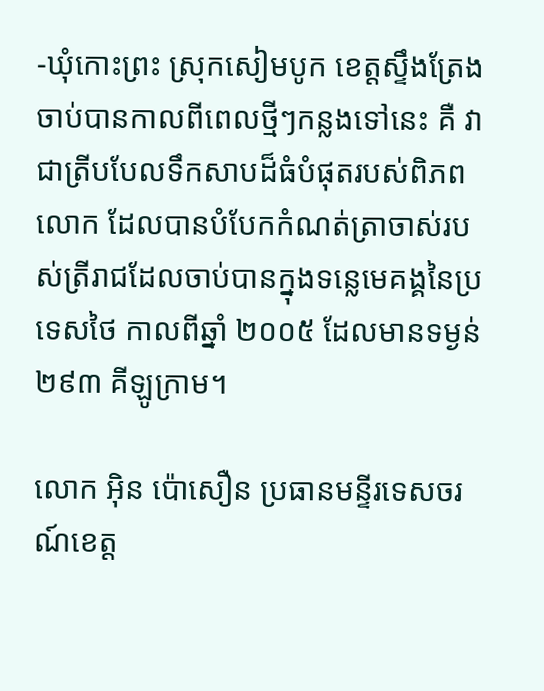-ឃុំកោះព្រះ ស្រុកសៀមបូក ខេត្តស្ទឹងត្រែង ចាប់បានកាលពីពេលថ្មីៗកន្លងទៅនេះ គឺ វាជាត្រីបបែលទឹកសាបដ៏ធំបំផុតរបស់ពិភពលោក ដែលបានបំបែកកំណត់ត្រាចាស់របស់ត្រីរាជដែលចាប់បានក្នុងទន្លេមេគង្គនៃប្រទេសថៃ កាលពីឆ្នាំ ២០០៥ ដែលមានទម្ងន់ ២៩៣ គីឡូក្រាម។

លោក អ៊ិន ប៉ោសឿន ប្រធានមន្ទីរទេសចរណ៍ខេត្ត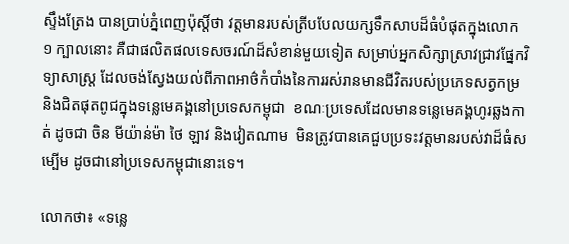ស្ទឹងត្រែង បានប្រាប់ភ្នំពេញប៉ុស្តិ៍ថា វត្តមានរបស់ត្រីបបែលយក្សទឹកសាបដ៏ធំបំផុតក្នុងលោក ១ ក្បាលនោះ គឺជាផលិតផលទេសចរណ៍ដ៏សំខាន់មួយទៀត សម្រាប់អ្នកសិក្សាស្រាវជ្រាវផ្នែកវិទ្យាសាស្ត្រ ដែលចង់ស្វែងយល់ពីភាពអាថ៌កំបាំងនៃការរស់រានមានជីវិតរបស់ប្រភេទសត្វកម្រ និងជិតផុតពូជក្នុងទន្លេមេគង្គនៅប្រទេសកម្ពុជា  ខណៈប្រទេសដែលមានទន្លេមេគង្គហូរឆ្លងកាត់ ដូចជា ចិន មីយ៉ាន់ម៉ា ថៃ ឡាវ និងវៀតណាម  មិនត្រូវបានគេជួបប្រទះវត្តមានរបស់វាដ៏ធំសម្បើម ដូចជានៅប្រទេសកម្ពុជានោះទេ។

លោកថា៖ «ទន្លេ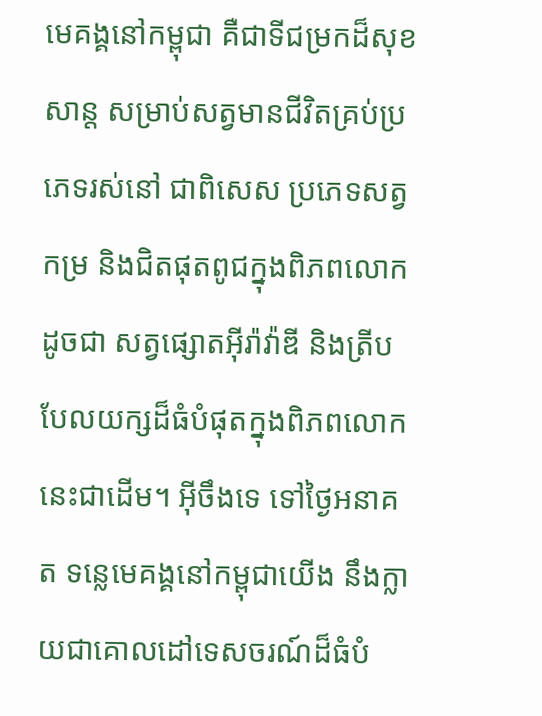មេគង្គនៅកម្ពុជា គឺជាទីជម្រកដ៏សុខសាន្ត សម្រាប់សត្វមានជីវិតគ្រប់ប្រភេទរស់នៅ ជាពិសេស ប្រភេទសត្វកម្រ និងជិតផុតពូជក្នុងពិភពលោក ដូចជា សត្វផ្សោតអ៊ីរ៉ាវ៉ាឌី និងត្រីបបែលយក្សដ៏ធំបំផុតក្នុងពិភពលោកនេះជាដើម។ អ៊ីចឹងទេ ទៅថ្ងៃអនាគត ទន្លេមេគង្គនៅកម្ពុជាយើង នឹងក្លាយជាគោលដៅទេសចរណ៍ដ៏ធំបំ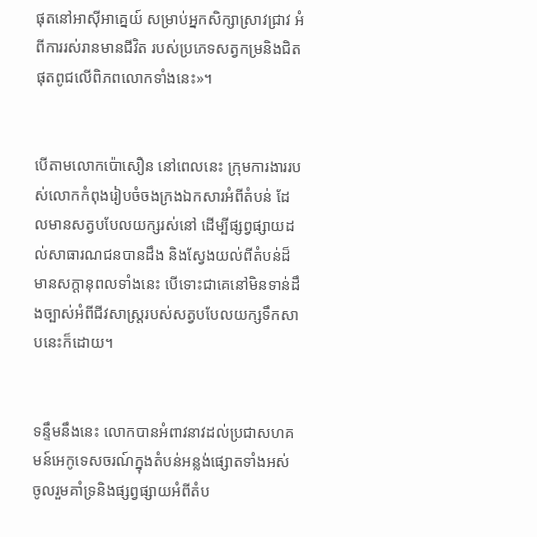ផុតនៅអាស៊ីអាគ្នេយ៍ សម្រាប់អ្នកសិក្សាស្រាវជ្រាវ អំពីការរស់រានមានជីវិត របស់ប្រភេទសត្វកម្រនិងជិតផុតពូជលើពិភពលោកទាំងនេះ»។


បើតាមលោកប៉ោសឿន នៅពេលនេះ ក្រុមការងាររបស់លោកកំពុងរៀបចំចងក្រងឯកសារអំពីតំបន់ ដែលមានសត្វបបែលយក្សរស់នៅ ដើម្បីផ្សព្វផ្សាយដល់សាធារណជនបានដឹង និងស្វែងយល់ពីតំបន់ដ៏មានសក្ដានុពលទាំងនេះ បើទោះជាគេនៅមិនទាន់ដឹងច្បាស់អំពីជីវសាស្ត្ររបស់សត្វបបែលយក្សទឹកសាបនេះក៏ដោយ។


ទន្ទឹមនឹងនេះ លោកបានអំពាវនាវដល់ប្រជាសហគមន៍អេកូទេសចរណ៍ក្នុងតំបន់អន្លង់ផ្សោតទាំងអស់ ចូលរួមគាំទ្រនិងផ្សព្វផ្សាយអំពីតំប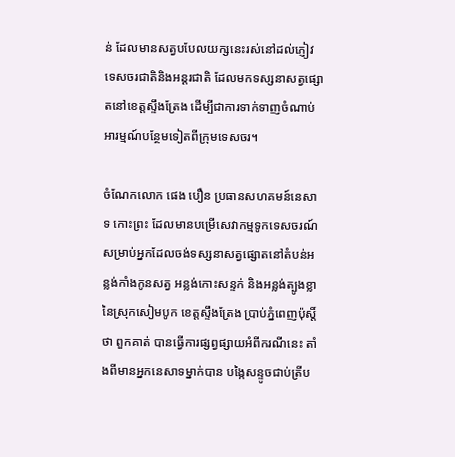ន់ ដែលមានសត្វបបែលយក្សនេះរស់នៅដល់ភ្ញៀវទេសចរជាតិនិងអន្តរជាតិ ដែលមកទស្សនាសត្វផ្សោតនៅខេត្តស្ទឹងត្រែង ដើម្បីជាការទាក់ទាញចំណាប់អារម្មណ៍បន្ថែមទៀតពីក្រុមទេសចរ។

ចំណែកលោក ផេង បឿន ប្រធានសហគមន៍នេសាទ កោះព្រះ ដែលមានបម្រើសេវាកម្មទូកទេសចរណ៍ សម្រាប់អ្នកដែលចង់ទស្សនាសត្វផ្សោតនៅតំបន់អន្លង់កាំងកូនសត្វ អន្លង់កោះសន្ទក់ និងអន្លង់ត្បូងខ្លា នៃស្រុកសៀមបូក ខេត្តស្ទឹងត្រែង ប្រាប់ភ្នំពេញប៉ុស្តិ៍ថា ពួកគាត់ បានធ្វើការផ្សព្វផ្សាយអំពីករណីនេះ តាំងពីមានអ្នកនេសាទម្នាក់បាន បង្កៃសន្ទូចជាប់ត្រីប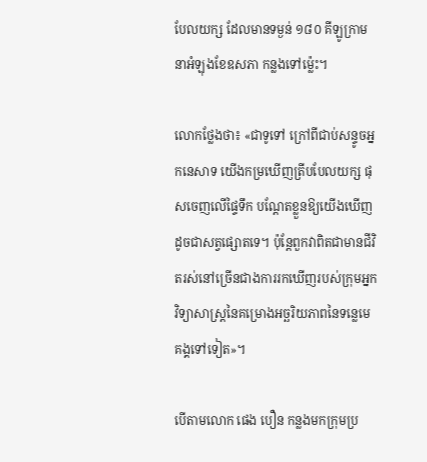បែលយក្ស ដែលមានទម្ងន់ ១៨០ គីឡូក្រាម នាអំឡុងខែឧសភា កន្លងទៅម្ល៉េះ។

លោកថ្លែងថា៖ «ជាទូទៅ ក្រៅពីជាប់សន្ទូចអ្នកនេសាទ យើងកម្រឃើញត្រីបបែលយក្ស ផុសចេញលើផ្ទៃទឹក បណ្ដែតខ្លួនឱ្យយើងឃើញដូចជាសត្វផ្សោតទេ។ ប៉ុន្តែពួកវាពិតជាមានជីវិតរស់នៅច្រើនជាងការរកឃើញរបស់ក្រុមអ្នកវិទ្យាសាស្ត្រនៃគម្រោងអច្ឆរិយភាពនៃទន្លេមេគង្គទៅទៀត»។

បើតាមលោក ផេង បឿន កន្លងមកក្រុមប្រ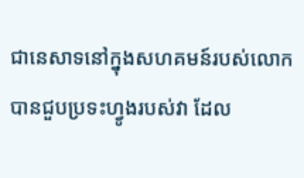ជានេសាទនៅក្នុងសហគមន៍របស់លោក បានជួបប្រទះហ្វូងរបស់វា ដែល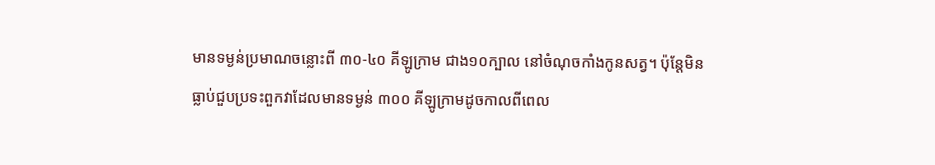មានទម្ងន់ប្រមាណចន្លោះពី ៣០-៤០ គីឡូក្រាម ជាង១០ក្បាល នៅចំណុចកាំងកូនសត្វ។ ប៉ុន្តែមិនធ្លាប់ជួបប្រទះពួកវាដែលមានទម្ងន់ ៣០០ គីឡូក្រាមដូចកាលពីពេល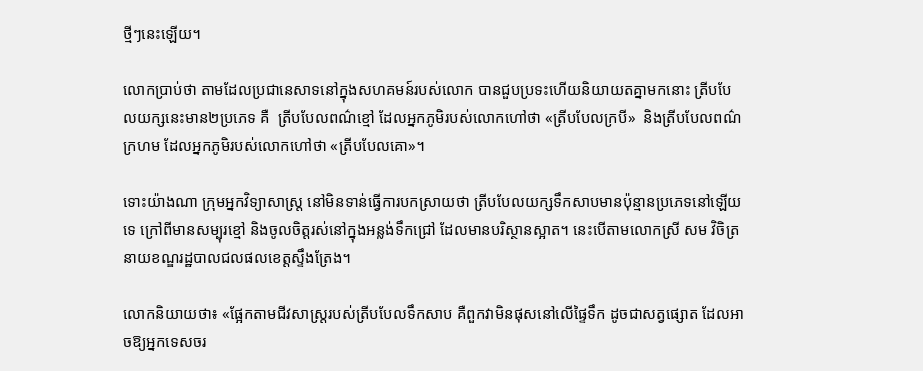ថ្មីៗនេះឡើយ។

លោកប្រាប់ថា តាមដែលប្រជានេសាទនៅក្នុងសហគមន៍របស់លោក បានជួបប្រទះហើយនិយាយតគ្នាមកនោះ ត្រីបបែលយក្សនេះមាន២ប្រភេទ គឺ  ត្រីបបែលពណ៌ខ្មៅ ដែលអ្នកភូមិរបស់លោកហៅថា «ត្រីបបែលក្របី»  និងត្រីបបែលពណ៌ក្រហម ដែលអ្នកភូមិរបស់លោកហៅថា «ត្រីបបែលគោ»។

ទោះយ៉ាងណា ក្រុមអ្នកវិទ្យាសាស្ត្រ នៅមិនទាន់ធ្វើការបកស្រាយថា ត្រីបបែលយក្សទឹកសាបមានប៉ុន្មានប្រភេទនៅឡើយទេ ក្រៅពីមានសម្បុរខ្មៅ និងចូលចិត្តរស់នៅក្នុងអន្លង់ទឹកជ្រៅ ដែលមានបរិស្ថានស្អាត។ នេះបើតាមលោកស្រី សម វិចិត្រ នាយខណ្ឌរដ្ឋបាលជលផលខេត្តស្ទឹងត្រែង។

លោកនិយាយថា៖ «ផ្អែកតាមជីវសាស្ត្ររបស់ត្រីបបែលទឹកសាប គឺពួកវាមិនផុសនៅលើផ្ទៃទឹក ដូចជាសត្វផ្សោត ដែលអាចឱ្យអ្នកទេសចរ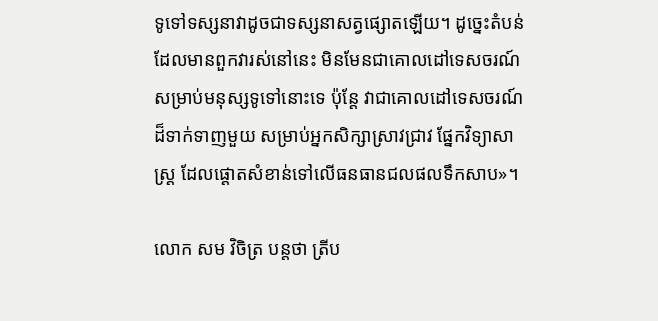ទូទៅទស្សនាវាដូចជាទស្សនាសត្វផ្សោតឡើយ។ ដូច្នេះតំបន់ដែលមានពួកវារស់នៅនេះ មិនមែនជាគោលដៅទេសចរណ៍សម្រាប់មនុស្សទូទៅនោះទេ ប៉ុន្តែ វាជាគោលដៅទេសចរណ៍ដ៏ទាក់ទាញមួយ សម្រាប់អ្នកសិក្សាស្រាវជ្រាវ ផ្នែកវិទ្យាសាស្ត្រ ដែលផ្ដោតសំខាន់ទៅលើធនធានជលផលទឹកសាប»។

លោក សម វិចិត្រ បន្តថា ត្រីប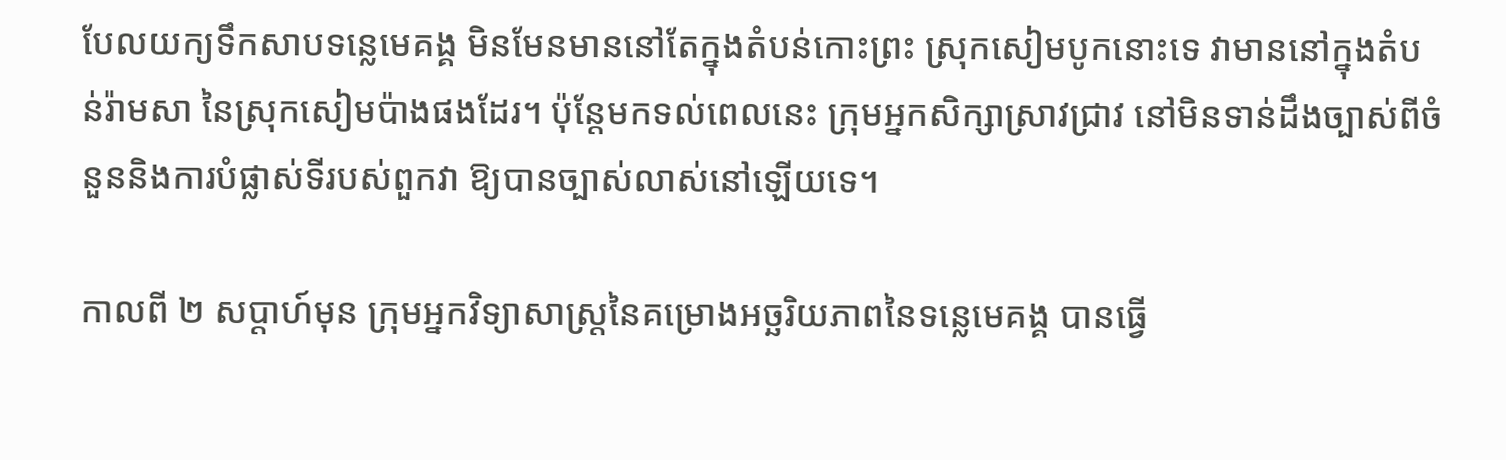បែលយក្យទឹកសាបទន្លេមេគង្គ មិនមែនមាននៅតែក្នុងតំបន់កោះព្រះ ស្រុកសៀមបូកនោះទេ វាមាននៅក្នុងតំបន់រ៉ាមសា នៃស្រុកសៀមប៉ាងផងដែរ។ ប៉ុន្តែមកទល់ពេលនេះ ក្រុមអ្នកសិក្សាស្រាវជ្រាវ នៅមិនទាន់ដឹងច្បាស់ពីចំនួននិងការបំផ្លាស់ទីរបស់ពួកវា ឱ្យបានច្បាស់លាស់នៅឡើយទេ។

កាលពី ២ សប្ដាហ៍មុន ក្រុមអ្នកវិទ្យាសាស្ត្រនៃគម្រោងអច្ឆរិយភាពនៃទន្លេមេគង្គ បានធ្វើ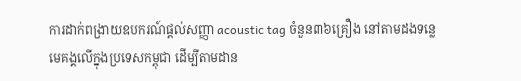ការដាក់ពង្រាយឧបករណ៍ផ្ដល់សញ្ញា acoustic tag ចំនួន៣៦គ្រឿង នៅតាមដងទន្លេមេគង្គលើក្នុងប្រទេសកម្ពុជា ដើម្បីតាមដាន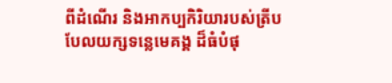ពីដំណើរ និងអាកប្បកិរិយារបស់ត្រីបបែលយក្សទន្លេមេគង្គ ដ៏ធំបំផុ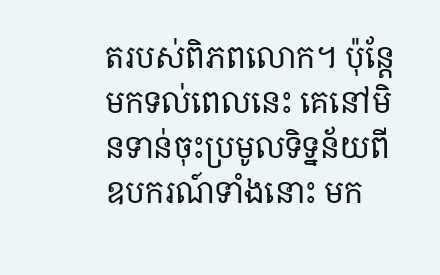តរបស់ពិភពលោក។ ប៉ុន្តែមកទល់ពេលនេះ គេនៅមិនទាន់ចុះប្រមូលទិទ្នន័យពីឧបករណ៍ទាំងនោះ មក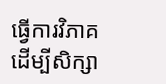ធ្វើការវិភាគ ដើម្បីសិក្សា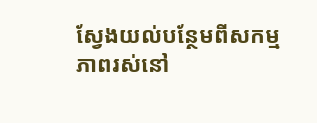ស្វែងយល់បន្ថែមពីសកម្មភាពរស់នៅ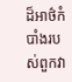ដ៏អាថ៌កំបាំងរបស់ពួកវា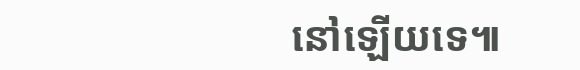នៅឡើយទេ៕